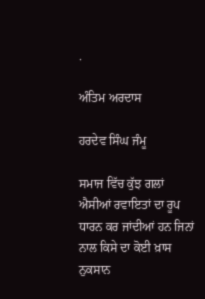.

ਅੰਤਿਮ ਅਰਦਾਸ

ਹਰਦੇਵ ਸਿੰਘ ਜੰਮੂ

ਸਮਾਜ ਵਿੱਚ ਕੁੱਝ ਗਲਾਂ ਐਸੀਆਂ ਰਵਾਇਤਾਂ ਦਾ ਰੂਪ ਧਾਰਨ ਕਰ ਜਾਂਦੀਆਂ ਹਨ ਜਿਨਾਂ ਨਾਲ ਕਿਸੇ ਦਾ ਕੋਈ ਖ਼ਾਸ ਨੁਕਸਾਨ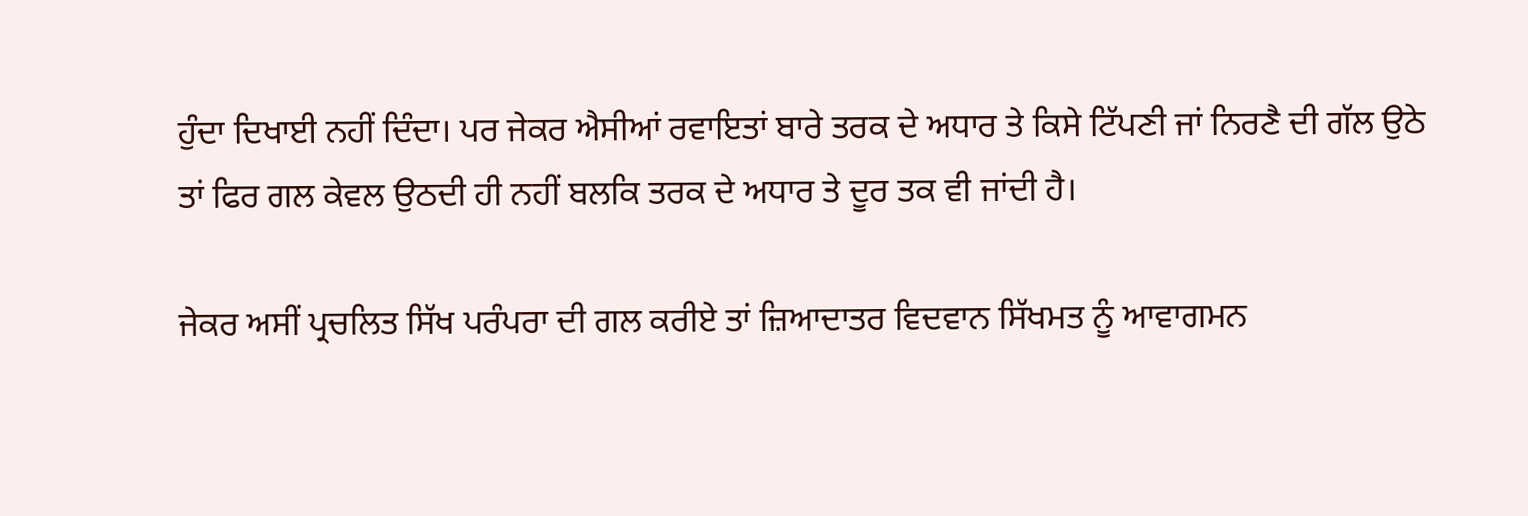ਹੁੰਦਾ ਦਿਖਾਈ ਨਹੀਂ ਦਿੰਦਾ। ਪਰ ਜੇਕਰ ਐਸੀਆਂ ਰਵਾਇਤਾਂ ਬਾਰੇ ਤਰਕ ਦੇ ਅਧਾਰ ਤੇ ਕਿਸੇ ਟਿੱਪਣੀ ਜਾਂ ਨਿਰਣੈ ਦੀ ਗੱਲ ਉਠੇ ਤਾਂ ਫਿਰ ਗਲ ਕੇਵਲ ਉਠਦੀ ਹੀ ਨਹੀਂ ਬਲਕਿ ਤਰਕ ਦੇ ਅਧਾਰ ਤੇ ਦੂਰ ਤਕ ਵੀ ਜਾਂਦੀ ਹੈ।

ਜੇਕਰ ਅਸੀਂ ਪ੍ਰਚਲਿਤ ਸਿੱਖ ਪਰੰਪਰਾ ਦੀ ਗਲ ਕਰੀਏ ਤਾਂ ਜ਼ਿਆਦਾਤਰ ਵਿਦਵਾਨ ਸਿੱਖਮਤ ਨੂੰ ਆਵਾਗਮਨ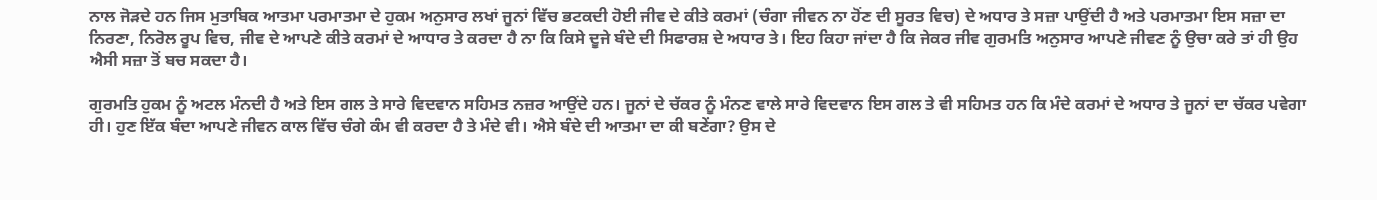ਨਾਲ ਜੋੜਦੇ ਹਨ ਜਿਸ ਮੁਤਾਬਿਕ ਆਤਮਾ ਪਰਮਾਤਮਾ ਦੇ ਹੁਕਮ ਅਨੁਸਾਰ ਲਖਾਂ ਜੂਨਾਂ ਵਿੱਚ ਭਟਕਦੀ ਹੋਈ ਜੀਵ ਦੇ ਕੀਤੇ ਕਰਮਾਂ (ਚੰਗਾ ਜੀਵਨ ਨਾ ਹੋਂਣ ਦੀ ਸੂਰਤ ਵਿਚ) ਦੇ ਅਧਾਰ ਤੇ ਸਜ਼ਾ ਪਾਉਂਦੀ ਹੈ ਅਤੇ ਪਰਮਾਤਮਾ ਇਸ ਸਜ਼ਾ ਦਾ ਨਿਰਣਾ, ਨਿਰੋਲ ਰੂਪ ਵਿਚ, ਜੀਵ ਦੇ ਆਪਣੇ ਕੀਤੇ ਕਰਮਾਂ ਦੇ ਆਧਾਰ ਤੇ ਕਰਦਾ ਹੈ ਨਾ ਕਿ ਕਿਸੇ ਦੂਜੇ ਬੰਦੇ ਦੀ ਸਿਫਾਰਸ਼ ਦੇ ਅਧਾਰ ਤੇ। ਇਹ ਕਿਹਾ ਜਾਂਦਾ ਹੈ ਕਿ ਜੇਕਰ ਜੀਵ ਗੁਰਮਤਿ ਅਨੁਸਾਰ ਆਪਣੇ ਜੀਵਣ ਨੂੰ ਉਚਾ ਕਰੇ ਤਾਂ ਹੀ ਉਹ ਐਸੀ ਸਜ਼ਾ ਤੋਂ ਬਚ ਸਕਦਾ ਹੈ।

ਗੁਰਮਤਿ ਹੁਕਮ ਨੂੰ ਅਟਲ ਮੰਨਦੀ ਹੈ ਅਤੇ ਇਸ ਗਲ ਤੇ ਸਾਰੇ ਵਿਦਵਾਨ ਸਹਿਮਤ ਨਜ਼ਰ ਆਉਂਦੇ ਹਨ। ਜੂਨਾਂ ਦੇ ਚੱਕਰ ਨੂੰ ਮੰਨਣ ਵਾਲੇ ਸਾਰੇ ਵਿਦਵਾਨ ਇਸ ਗਲ ਤੇ ਵੀ ਸਹਿਮਤ ਹਨ ਕਿ ਮੰਦੇ ਕਰਮਾਂ ਦੇ ਅਧਾਰ ਤੇ ਜੂਨਾਂ ਦਾ ਚੱਕਰ ਪਵੇਗਾ ਹੀ। ਹੁਣ ਇੱਕ ਬੰਦਾ ਆਪਣੇ ਜੀਵਨ ਕਾਲ ਵਿੱਚ ਚੰਗੇ ਕੰਮ ਵੀ ਕਰਦਾ ਹੈ ਤੇ ਮੰਦੇ ਵੀ। ਐਸੇ ਬੰਦੇ ਦੀ ਆਤਮਾ ਦਾ ਕੀ ਬਣੇਂਗਾ? ਉਸ ਦੇ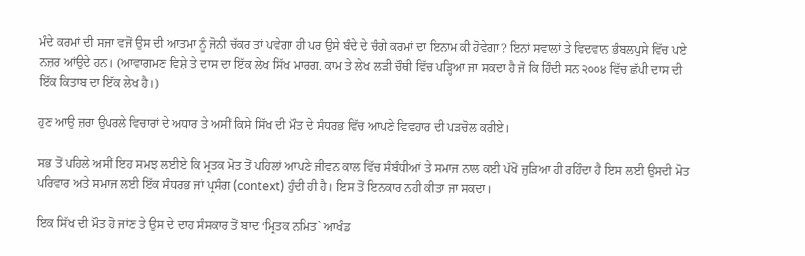ਮੰਦੇ ਕਰਮਾਂ ਦੀ ਸਜਾ ਵਜੋਂ ਉਸ ਦੀ ਆਤਮਾ ਨੂੰ ਜੋਨੀ ਚੱਕਰ ਤਾਂ ਪਵੇਗਾ ਹੀ ਪਰ ਉਸੇ ਬੰਦੇ ਦੇ ਚੰਗੇ ਕਰਮਾਂ ਦਾ ਇਨਾਮ ਕੀ ਹੋਵੇਗਾ? ਇਨਾਂ ਸਵਾਲਾਂ ਤੇ ਵਿਦਵਾਨ ਭੰਬਲਪੁਸੇ ਵਿੱਚ ਪਏ ਨਜ਼ਰ ਆਂਉਦੇ ਹਨ। (ਆਵਾਗਮਣ ਵਿਸ਼ੇ ਤੇ ਦਾਸ ਦਾ ਇੱਕ ਲੇਖ ਸਿੱਖ ਮਾਰਗ. ਕਾਮ ਤੇ ਲੇਖ ਲੜੀ ਚੌਥੀ ਵਿੱਚ ਪੜ੍ਹਿਆ ਜਾ ਸਕਦਾ ਹੈ ਜੋ ਕਿ ਹਿੰਦੀ ਸਨ ੨੦੦੪ ਵਿੱਚ ਛੱਪੀ ਦਾਸ ਦੀ ਇੱਕ ਕਿਤਾਬ ਦਾ ਇੱਕ ਲੇਖ ਹੈ।)

ਹੁਣ ਆਉ ਜ਼ਰਾ ਉਪਰਲੇ ਵਿਚਾਰਾਂ ਦੇ ਅਧਾਰ ਤੇ ਅਸੀਂ ਕਿਸੇ ਸਿੱਖ ਦੀ ਮੌਤ ਦੇ ਸੰਧਰਭ ਵਿੱਚ ਆਪਣੇ ਵਿਵਹਾਰ ਦੀ ਪੜਚੋਲ ਕਰੀਏ।

ਸਭ ਤੋਂ ਪਹਿਲੇ ਅਸੀਂ ਇਹ ਸਮਝ ਲਈਏ ਕਿ ਮ੍ਰਤਕ ਮੋਤ ਤੋਂ ਪਹਿਲਾਂ ਆਪਣੇ ਜੀਵਨ ਕਾਲ ਵਿੱਚ ਸੰਬੰਧੀਆਂ ਤੇ ਸਮਾਜ ਨਾਲ ਕਈ ਪੱਖੋਂ ਜੁੜਿਆ ਹੀ ਰਹਿੰਦਾ ਹੈ ਇਸ ਲਈ ਉਸਦੀ ਮੋਤ ਪਰਿਵਾਰ ਅਤੇ ਸਮਾਜ ਲਈ ਇੱਕ ਸੰਧਰਭ ਜਾਂ ਪ੍ਰਸੰਗ (context) ਹੁੰਦੀ ਹੀ ਹੈ। ਇਸ ਤੋਂ ਇਨਕਾਰ ਨਹੀ ਕੀਤਾ ਜਾ ਸਕਦਾ।

ਇਕ ਸਿੱਖ ਦੀ ਮੌਤ ਹੋ ਜਾਂਣ ਤੇ ਉਸ ਦੇ ਦਾਹ ਸੰਸਕਾਰ ਤੋਂ ਬਾਦ ‘ਮ੍ਰਿਤਕ ਨਮਿਤ` ਆਖੰਡ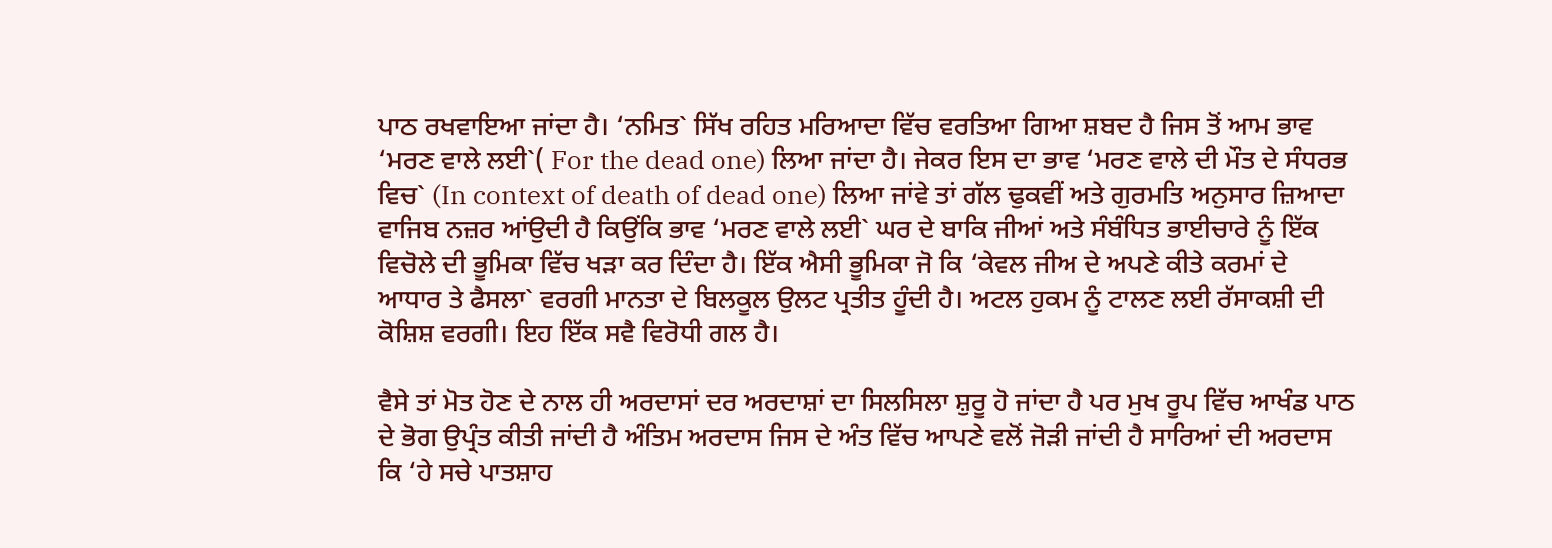ਪਾਠ ਰਖਵਾਇਆ ਜਾਂਦਾ ਹੈ। ‘ਨਮਿਤ` ਸਿੱਖ ਰਹਿਤ ਮਰਿਆਦਾ ਵਿੱਚ ਵਰਤਿਆ ਗਿਆ ਸ਼ਬਦ ਹੈ ਜਿਸ ਤੋਂ ਆਮ ਭਾਵ ‘ਮਰਣ ਵਾਲੇ ਲਈ`( For the dead one) ਲਿਆ ਜਾਂਦਾ ਹੈ। ਜੇਕਰ ਇਸ ਦਾ ਭਾਵ ‘ਮਰਣ ਵਾਲੇ ਦੀ ਮੌਤ ਦੇ ਸੰਧਰਭ ਵਿਚ` (In context of death of dead one) ਲਿਆ ਜਾਂਵੇ ਤਾਂ ਗੱਲ ਢੁਕਵੀਂ ਅਤੇ ਗੁਰਮਤਿ ਅਨੁਸਾਰ ਜ਼ਿਆਦਾ ਵਾਜਿਬ ਨਜ਼ਰ ਆਂਉਦੀ ਹੈ ਕਿਉਂਕਿ ਭਾਵ ‘ਮਰਣ ਵਾਲੇ ਲਈ` ਘਰ ਦੇ ਬਾਕਿ ਜੀਆਂ ਅਤੇ ਸੰਬੰਧਿਤ ਭਾਈਚਾਰੇ ਨੂੰ ਇੱਕ ਵਿਚੋਲੇ ਦੀ ਭੂਮਿਕਾ ਵਿੱਚ ਖੜਾ ਕਰ ਦਿੰਦਾ ਹੈ। ਇੱਕ ਐਸੀ ਭੂਮਿਕਾ ਜੋ ਕਿ ‘ਕੇਵਲ ਜੀਅ ਦੇ ਅਪਣੇ ਕੀਤੇ ਕਰਮਾਂ ਦੇ ਆਧਾਰ ਤੇ ਫੈਸਲਾ` ਵਰਗੀ ਮਾਨਤਾ ਦੇ ਬਿਲਕੂਲ ਉਲਟ ਪ੍ਰਤੀਤ ਹੂੰਦੀ ਹੈ। ਅਟਲ ਹੁਕਮ ਨੂੰ ਟਾਲਣ ਲਈ ਰੱਸਾਕਸ਼ੀ ਦੀ ਕੋਸ਼ਿਸ਼ ਵਰਗੀ। ਇਹ ਇੱਕ ਸਵੈ ਵਿਰੋਧੀ ਗਲ ਹੈ।

ਵੈਸੇ ਤਾਂ ਮੋਤ ਹੋਣ ਦੇ ਨਾਲ ਹੀ ਅਰਦਾਸਾਂ ਦਰ ਅਰਦਾਸ਼ਾਂ ਦਾ ਸਿਲਸਿਲਾ ਸ਼ੁਰੂ ਹੋ ਜਾਂਦਾ ਹੈ ਪਰ ਮੁਖ ਰੂਪ ਵਿੱਚ ਆਖੰਡ ਪਾਠ ਦੇ ਭੋਗ ਉਪ੍ਰੰਤ ਕੀਤੀ ਜਾਂਦੀ ਹੈ ਅੰਤਿਮ ਅਰਦਾਸ ਜਿਸ ਦੇ ਅੰਤ ਵਿੱਚ ਆਪਣੇ ਵਲੋਂ ਜੋੜੀ ਜਾਂਦੀ ਹੈ ਸਾਰਿਆਂ ਦੀ ਅਰਦਾਸ ਕਿ ‘ਹੇ ਸਚੇ ਪਾਤਸ਼ਾਹ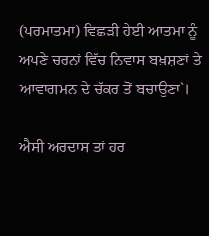(ਪਰਮਾਤਮਾ) ਵਿਛੜੀ ਹੇਈ ਆਤਮਾ ਨੂੰ ਅਪਣੇ ਚਰਨਾਂ ਵਿੱਚ ਨਿਵਾਸ ਬਖ਼ਸ਼ਣਾਂ ਤੇ ਆਵਾਗਮਨ ਦੇ ਚੱਕਰ ਤੋਂ ਬਚਾਉਣਾ`।

ਐਸੀ ਅਰਦਾਸ ਤਾਂ ਹਰ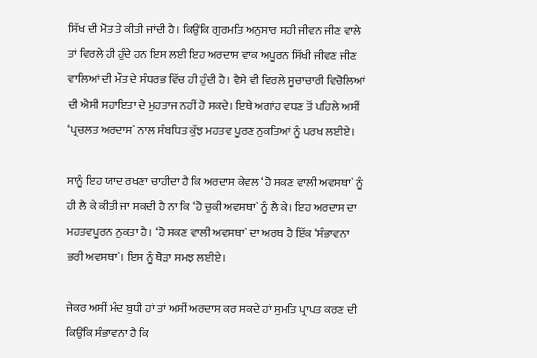ਸਿੱਖ ਦੀ ਮੋਤ ਤੇ ਕੀਤੀ ਜਾਂਦੀ ਹੈ। ਕਿਉਂਕਿ ਗੁਰਮਤਿ ਅਨੁਸਾਰ ਸਹੀ ਜੀਵਨ ਜੀਣ ਵਾਲੇ ਤਾਂ ਵਿਰਲੇ ਹੀ ਹੁੰਦੇ ਹਨ ਇਸ ਲਈ ਇਹ ਅਰਦਾਸ ਵਾਕ ਅਪੂਰਨ ਸਿੱਖੀ ਜੀਵਣ ਜੀਣ ਵਾਲਿਆਂ ਦੀ ਮੌਤ ਦੇ ਸੰਧਰਭ ਵਿੱਚ ਹੀ ਹੁੰਦੀ ਹੈ। ਵੈਸੇ ਵੀ ਵਿਰਲੇ ਸੂਚਾਚਾਰੀ ਵਿਚੋਲਿਆਂ ਦੀ ਐਸੀ ਸਹਾਇਤਾ ਦੇ ਮੁਹਤਾਜ ਨਹੀਂ ਹੋ ਸਕਦੇ। ਇਥੇ ਅਗਾਂਹ ਵਧਣ ਤੋਂ ਪਹਿਲੇ ਅਸੀਂ ‘ਪ੍ਰਚਲਤ ਅਰਦਾਸ` ਨਾਲ ਸੰਬਧਿਤ ਕੁੱਝ ਮਹਤਵ ਪੂਰਣ ਨੁਕਤਿਆਂ ਨੂੰ ਪਰਖ ਲਈਏ।

ਸਾਨੂੰ ਇਹ ਯਾਦ ਰਖਣਾ ਚਾਹੀਦਾ ਹੈ ਕਿ ਅਰਦਾਸ ਕੇਵਲ ‘ਹੋ ਸਕਣ ਵਾਲੀ ਅਵਸਥਾ` ਨੂੰ ਹੀ ਲੈ ਕੇ ਕੀਤੀ ਜਾ ਸਕਦੀ ਹੈ ਨਾ ਕਿ ‘ਹੋ ਚੁਕੀ ਅਵਸਥਾ` ਨੂੰ ਲੈ ਕੇ। ਇਹ ਅਰਦਾਸ ਦਾ ਮਹਤਵਪੂਰਨ ਨੁਕਤਾ ਹੈ। ‘ਹੋ ਸਕਣ ਵਾਲੀ ਅਵਸਥਾ` ਦਾ ਅਰਥ ਹੈ ਇੱਕ ‘ਸੰਭਾਵਨਾ ਭਰੀ ਅਵਸਥਾ`। ਇਸ ਨੂੰ ਥੋੜਾ ਸਮਝ ਲਈਏ।

ਜੇਕਰ ਅਸੀਂ ਮੰਦ ਬੁਧੀ ਹਾਂ ਤਾਂ ਅਸੀਂ ਅਰਦਾਸ ਕਰ ਸਕਦੇ ਹਾਂ ਸੁਮਤਿ ਪ੍ਰਾਪਤ ਕਰਣ ਦੀ ਕਿਉਂਕਿ ਸੰਭਾਵਨਾ ਹੈ ਕਿ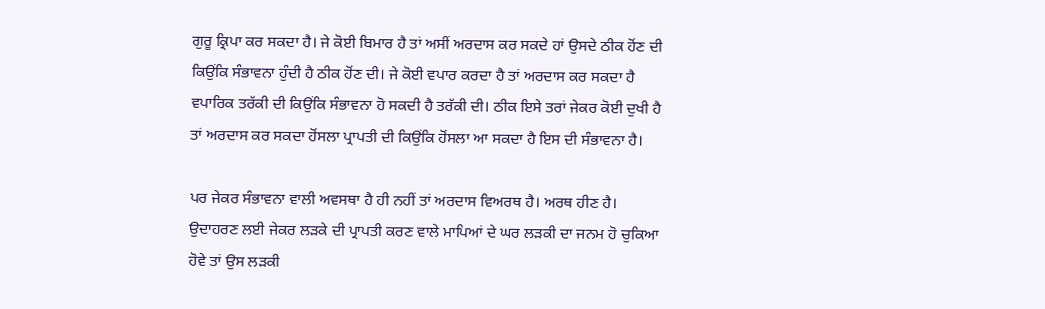ਗੁਰੂ ਕ੍ਰਿਪਾ ਕਰ ਸਕਦਾ ਹੈ। ਜੇ ਕੋਈ ਬਿਮਾਰ ਹੈ ਤਾਂ ਅਸੀਂ ਅਰਦਾਸ ਕਰ ਸਕਦੇ ਹਾਂ ਉਸਦੇ ਠੀਕ ਹੋਂਣ ਦੀ ਕਿਉਂਕਿ ਸੰਭਾਵਨਾ ਹੁੰਦੀ ਹੈ ਠੀਕ ਹੋਂਣ ਦੀ। ਜੇ ਕੋਈ ਵਪਾਰ ਕਰਦਾ ਹੈ ਤਾਂ ਅਰਦਾਸ ਕਰ ਸਕਦਾ ਹੈ ਵਪਾਰਿਕ ਤਰੱਕੀ ਦੀ ਕਿਉਂਕਿ ਸੰਭਾਵਨਾ ਹੋ ਸਕਦੀ ਹੈ ਤਰੱਕੀ ਦੀ। ਠੀਕ ਇਸੇ ਤਰਾਂ ਜੇਕਰ ਕੋਈ ਦੁਖੀ ਹੈ ਤਾਂ ਅਰਦਾਸ ਕਰ ਸਕਦਾ ਹੋਂਸਲਾ ਪ੍ਰਾਪਤੀ ਦੀ ਕਿਉਂਕਿ ਹੋਂਸਲਾ ਆ ਸਕਦਾ ਹੈ ਇਸ ਦੀ ਸੰਭਾਵਨਾ ਹੈ।

ਪਰ ਜੇਕਰ ਸੰਭਾਵਨਾ ਵਾਲੀ ਅਵਸਥਾ ਹੈ ਹੀ ਨਹੀਂ ਤਾਂ ਅਰਦਾਸ ਵਿਅਰਥ ਹੈ। ਅਰਥ ਹੀਣ ਹੈ। ਉਦਾਹਰਣ ਲਈ ਜੇਕਰ ਲੜਕੇ ਦੀ ਪ੍ਰਾਪਤੀ ਕਰਣ ਵਾਲੇ ਮਾਪਿਆਂ ਦੇ ਘਰ ਲੜਕੀ ਦਾ ਜਨਮ ਹੋ ਚੁਕਿਆ ਹੋਵੇ ਤਾਂ ਉਸ ਲੜਕੀ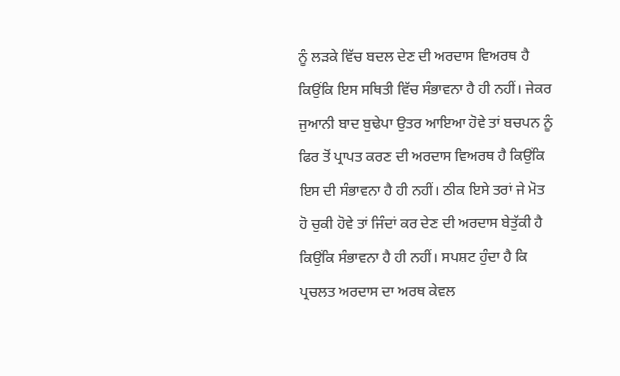ਨੂੰ ਲੜਕੇ ਵਿੱਚ ਬਦਲ ਦੇਣ ਦੀ ਅਰਦਾਸ ਵਿਅਰਥ ਹੈ ਕਿਉਂਕਿ ਇਸ ਸਥਿਤੀ ਵਿੱਚ ਸੰਭਾਵਨਾ ਹੈ ਹੀ ਨਹੀਂ। ਜੇਕਰ ਜੁਆਨੀ ਬਾਦ ਬੁਢੇਪਾ ਉਤਰ ਆਇਆ ਹੋਵੇ ਤਾਂ ਬਚਪਨ ਨੂੰ ਫਿਰ ਤੋਂ ਪ੍ਰਾਪਤ ਕਰਣ ਦੀ ਅਰਦਾਸ ਵਿਅਰਥ ਹੈ ਕਿਉਂਕਿ ਇਸ ਦੀ ਸੰਭਾਵਨਾ ਹੈ ਹੀ ਨਹੀਂ। ਠੀਕ ਇਸੇ ਤਰਾਂ ਜੇ ਮੋਤ ਹੋ ਚੁਕੀ ਹੋਵੇ ਤਾਂ ਜਿੰਦਾਂ ਕਰ ਦੇਣ ਦੀ ਅਰਦਾਸ ਬੇਤੁੱਕੀ ਹੈ ਕਿਉਂਕਿ ਸੰਭਾਵਨਾ ਹੈ ਹੀ ਨਹੀਂ। ਸਪਸ਼ਟ ਹੁੰਦਾ ਹੈ ਕਿ ਪ੍ਰਚਲਤ ਅਰਦਾਸ ਦਾ ਅਰਥ ਕੇਵਲ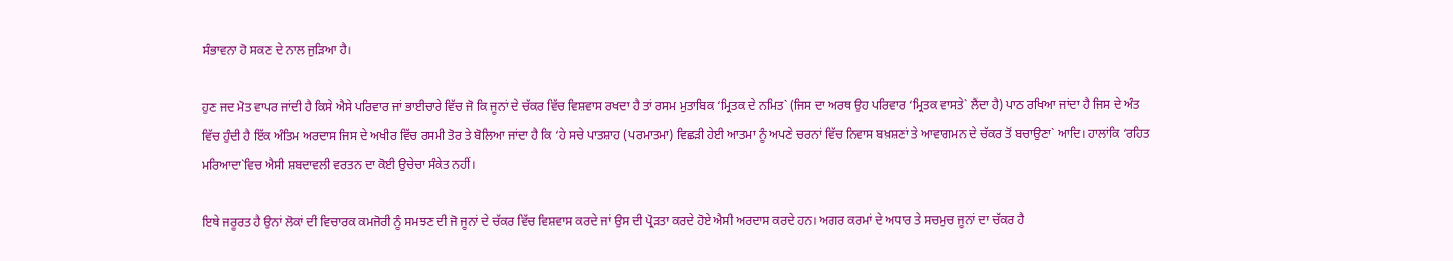ਸੰਭਾਵਨਾ ਹੋ ਸਕਣ ਦੇ ਨਾਲ ਜੁੜਿਆ ਹੈ।

ਹੁਣ ਜਦ ਮੋਤ ਵਾਪਰ ਜਾਂਦੀ ਹੈ ਕਿਸੇ ਐਸੇ ਪਰਿਵਾਰ ਜਾਂ ਭਾਈਚਾਰੇ ਵਿੱਚ ਜੋ ਕਿ ਜੂਨਾਂ ਦੇ ਚੱਕਰ ਵਿੱਚ ਵਿਸ਼ਵਾਸ ਰਖਦਾ ਹੈ ਤਾਂ ਰਸਮ ਮੁਤਾਬਿਕ ‘ਮ੍ਰਿਤਕ ਦੇ ਨਮਿਤ` (ਜਿਸ ਦਾ ਅਰਥ ਉਹ ਪਰਿਵਾਰ ‘ਮ੍ਰਿਤਕ ਵਾਸਤੇ` ਲੈਂਦਾ ਹੈ) ਪਾਠ ਰਖਿਆ ਜਾਂਦਾ ਹੈ ਜਿਸ ਦੇ ਅੰਤ ਵਿੱਚ ਹੁੰਦੀ ਹੈ ਇੱਕ ਅੰਤਿਮ ਅਰਦਾਸ ਜਿਸ ਦੇ ਅਖੀਰ ਵਿੱਚ ਰਸਮੀ ਤੋਰ ਤੇ ਬੋਲਿਆ ਜਾਂਦਾ ਹੈ ਕਿ ‘ਹੇ ਸਚੇ ਪਾਤਸ਼ਾਹ (ਪਰਮਾਤਮਾ) ਵਿਛੜੀ ਹੇਈ ਆਤਮਾ ਨੂੰ ਅਪਣੇ ਚਰਨਾਂ ਵਿੱਚ ਨਿਵਾਸ ਬਖ਼ਸ਼ਣਾਂ ਤੇ ਆਵਾਗਮਨ ਦੇ ਚੱਕਰ ਤੋਂ ਬਚਾਉਣਾ` ਆਦਿ। ਹਾਲਾਂਕਿ ‘ਰਹਿਤ ਮਰਿਆਦਾ`ਵਿਚ ਐਸੀ ਸ਼ਬਦਾਵਲੀ ਵਰਤਨ ਦਾ ਕੋਈ ਉਚੇਚਾ ਸੰਕੇਤ ਨਹੀਂ।

ਇਥੇ ਜਰੂਰਤ ਹੈ ਉਨਾਂ ਲੋਕਾਂ ਦੀ ਵਿਚਾਰਕ ਕਮਜੋਰੀ ਨੂੰ ਸਮਝਣ ਦੀ ਜੋ ਜੂਨਾਂ ਦੇ ਚੱਕਰ ਵਿੱਚ ਵਿਸ਼ਵਾਸ ਕਰਦੇ ਜਾਂ ਉਸ ਦੀ ਪ੍ਰੋੜਤਾ ਕਰਦੇ ਹੋਏ ਐਸੀ ਅਰਦਾਸ ਕਰਦੇ ਹਨ। ਅਗਰ ਕਰਮਾਂ ਦੇ ਅਧਾਰ ਤੇ ਸਚਮੁਚ ਜੂਨਾਂ ਦਾ ਚੱਕਰ ਹੈ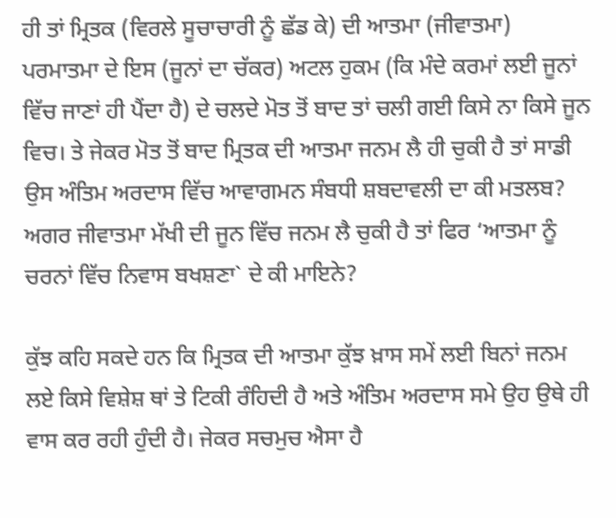ਹੀ ਤਾਂ ਮ੍ਰਿਤਕ (ਵਿਰਲੇ ਸੂਚਾਚਾਰੀ ਨੂੰ ਛੱਡ ਕੇ) ਦੀ ਆਤਮਾ (ਜੀਵਾਤਮਾ) ਪਰਮਾਤਮਾ ਦੇ ਇਸ (ਜੂਨਾਂ ਦਾ ਚੱਕਰ) ਅਟਲ ਹੁਕਮ (ਕਿ ਮੰਦੇ ਕਰਮਾਂ ਲਈ ਜੂਨਾਂ ਵਿੱਚ ਜਾਣਾਂ ਹੀ ਪੈਂਦਾ ਹੈ) ਦੇ ਚਲਦੇ ਮੋਤ ਤੋਂ ਬਾਦ ਤਾਂ ਚਲੀ ਗਈ ਕਿਸੇ ਨਾ ਕਿਸੇ ਜੂਨ ਵਿਚ। ਤੇ ਜੇਕਰ ਮੋਤ ਤੋਂ ਬਾਦ ਮ੍ਰਿਤਕ ਦੀ ਆਤਮਾ ਜਨਮ ਲੈ ਹੀ ਚੁਕੀ ਹੈ ਤਾਂ ਸਾਡੀ ਉਸ ਅੰਤਿਮ ਅਰਦਾਸ ਵਿੱਚ ਆਵਾਗਮਨ ਸੰਬਧੀ ਸ਼ਬਦਾਵਲੀ ਦਾ ਕੀ ਮਤਲਬ? ਅਗਰ ਜੀਵਾਤਮਾ ਮੱਖੀ ਦੀ ਜੂਨ ਵਿੱਚ ਜਨਮ ਲੈ ਚੁਕੀ ਹੈ ਤਾਂ ਫਿਰ ‘ਆਤਮਾ ਨੂੰ ਚਰਨਾਂ ਵਿੱਚ ਨਿਵਾਸ ਬਖਸ਼ਣਾ` ਦੇ ਕੀ ਮਾਇਨੇ?

ਕੁੱਝ ਕਹਿ ਸਕਦੇ ਹਨ ਕਿ ਮ੍ਰਿਤਕ ਦੀ ਆਤਮਾ ਕੁੱਝ ਖ਼ਾਸ ਸਮੇਂ ਲਈ ਬਿਨਾਂ ਜਨਮ ਲਏ ਕਿਸੇ ਵਿਸ਼ੇਸ਼ ਥਾਂ ਤੇ ਟਿਕੀ ਰੰਹਿਦੀ ਹੈ ਅਤੇ ਅੰਤਿਮ ਅਰਦਾਸ ਸਮੇ ਉਹ ਉਥੇ ਹੀ ਵਾਸ ਕਰ ਰਹੀ ਹੁੰਦੀ ਹੈ। ਜੇਕਰ ਸਚਮੁਚ ਐਸਾ ਹੈ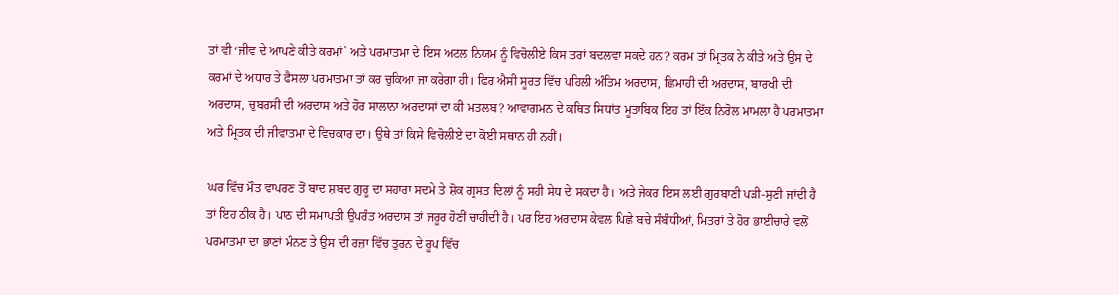ਤਾਂ ਵੀ ‘ਜੀਵ ਦੇ ਆਪਣੇ ਕੀਤੇ ਕਰਮਾਂ` ਅਤੇ ਪਰਮਾਤਮਾ ਦੇ ਇਸ ਅਟਲ ਨਿਯਮ ਨੂੰ ਵਿਚੋਲੀਏ ਕਿਸ ਤਰਾਂ ਬਦਲਵਾ ਸਕਦੇ ਹਨ? ਕਰਮ ਤਾਂ ਮ੍ਰਿਤਕ ਨੇ ਕੀਤੇ ਅਤੇ ਉਸ ਦੇ ਕਰਮਾਂ ਦੇ ਅਧਾਰ ਤੇ ਫੈਸਲਾ ਪਰਮਾਤਮਾ ਤਾਂ ਕਰ ਚੁਕਿਆ ਜਾ ਕਰੇਗਾ ਹੀ। ਫਿਰ ਐਸੀ ਸੂਰਤ ਵਿੱਚ ਪਹਿਲੀ ਅੰਤਿਮ ਅਰਦਾਸ, ਛਿਮਾਹੀ ਦੀ ਅਰਦਾਸ, ਬਾਰਖੀ ਦੀ ਅਰਦਾਸ, ਚੁਬਰਸੀ ਦੀ ਅਰਦਾਸ ਅਤੇ ਹੋਰ ਸਾਲਾਨਾ ਅਰਦਾਸਾਂ ਦਾ ਕੀ ਮਤਲਬ? ਆਵਾਗਮਨ ਦੇ ਕਥਿਤ ਸਿਧਾਂਤ ਮੂਤਾਬਿਕ ਇਹ ਤਾਂ ਇੱਕ ਨਿਰੋਲ ਮਾਮਲਾ ਹੈ ਪਰਮਾਤਮਾ ਅਤੇ ਮ੍ਰਿਤਕ ਦੀ ਜੀਵਾਤਮਾ ਦੇ ਵਿਚਕਾਰ ਦਾ। ਉਥੇ ਤਾਂ ਕਿਸੇ ਵਿਚੋਲੀਏ ਦਾ ਕੋਈ ਸਥਾਨ ਹੀ ਨਹੀਂ।

ਘਰ ਵਿੱਚ ਮੌਤ ਵਾਪਰਣ ਤੋਂ ਬਾਦ ਸ਼ਬਦ ਗੁਰੂ ਦਾ ਸਹਾਰਾ ਸਦਮੇ ਤੇ ਸ਼ੋਕ ਗ੍ਰਸਤ ਦਿਲਾਂ ਨੂੰ ਸਹੀ ਸੇਧ ਦੇ ਸਕਦਾ ਹੈ। ਅਤੇ ਜੇਕਰ ਇਸ ਲਈ ਗੁਰਬਾਣੀ ਪੜੀ-ਸੁਣੀ ਜਾਂਦੀ ਹੈ ਤਾਂ ਇਹ ਠੀਕ ਹੈ। ਪਾਠ ਦੀ ਸਮਾਪਤੀ ਉਪਰੰਤ ਅਰਦਾਸ ਤਾਂ ਜਰੂਰ ਹੋਣੀਂ ਚਾਹੀਦੀ ਹੈ। ਪਰ ਇਹ ਅਰਦਾਸ ਕੇਵਲ ਪਿਛੇ ਬਚੇ ਸੰਬੰਧੀਆਂ, ਮਿਤਰਾਂ ਤੇ ਹੋਰ ਭਾਈਚਾਰੇ ਵਲੋਂ ਪਰਮਾਤਮਾ ਦਾ ਭਾਣਾਂ ਮੰਨਣ ਤੇ ਉਸ ਦੀ ਰਜ਼ਾ ਵਿੱਚ ਤੁਰਨ ਦੇ ਰੂਪ ਵਿੱਚ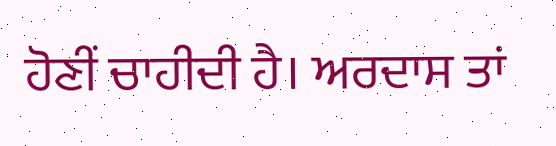ਹੋਣੀਂ ਚਾਹੀਦੀ ਹੈ। ਅਰਦਾਸ ਤਾਂ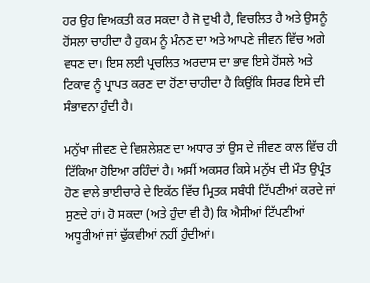ਹਰ ਉਹ ਵਿਅਕਤੀ ਕਰ ਸਕਦਾ ਹੈ ਜੋ ਦੁਖੀ ਹੈ, ਵਿਚਲਿਤ ਹੈ ਅਤੇ ਉਸਨੂੰ ਹੋਂਸਲਾ ਚਾਹੀਦਾ ਹੈ ਹੁਕਮ ਨੂੰ ਮੰਨਣ ਦਾ ਅਤੇ ਆਪਣੇ ਜੀਵਨ ਵਿੱਚ ਅਗੇ ਵਧਣ ਦਾ। ਇਸ ਲਈ ਪ੍ਰਚਲਿਤ ਅਰਦਾਸ ਦਾ ਭਾਵ ਇਸੇ ਹੋਂਸਲੇ ਅਤੇ ਟਿਕਾਵ ਨੂੰ ਪ੍ਰਾਪਤ ਕਰਣ ਦਾ ਹੋਂਣਾ ਚਾਹੀਦਾ ਹੈ ਕਿਉਂਕਿ ਸਿਰਫ ਇਸੇ ਦੀ ਸੰਭਾਵਨਾ ਹੁੰਦੀ ਹੈ।

ਮਨੁੱਖਾ ਜੀਵਣ ਦੇ ਵਿਸ਼ਲੇਸ਼ਣ ਦਾ ਅਧਾਰ ਤਾਂ ਉਸ ਦੇ ਜੀਵਣ ਕਾਲ ਵਿੱਚ ਹੀ ਟਿੱਕਿਆ ਹੋਇਆ ਰਹਿੰਦਾਂ ਹੈ। ਅਸੀਂ ਅਕਸਰ ਕਿਸੇ ਮਨੁੱਖ ਦੀ ਮੌਤ ਉਪ੍ਰੰਤ ਹੋਣ ਵਾਲੇ ਭਾਈਚਾਰੇ ਦੇ ਇਕੱਠ ਵਿੱਚ ਮ੍ਰਿਤਕ ਸਬੰਧੀ ਟਿੱਪਣੀਆਂ ਕਰਦੇ ਜਾਂ ਸੁਣਦੇ ਹਾਂ। ਹੋ ਸਕਦਾ (ਅਤੇ ਹੁੰਦਾ ਵੀ ਹੈ) ਕਿ ਐਸੀਆਂ ਟਿੱਪਣੀਆਂ ਅਧੂਰੀਆਂ ਜਾਂ ਢੁੱਕਵੀਆਂ ਨਹੀਂ ਹੁੰਦੀਆਂ।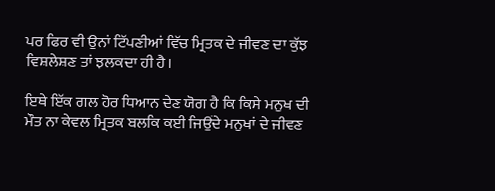ਪਰ ਫਿਰ ਵੀ ਉਨਾਂ ਟਿੱਪਣੀਆਂ ਵਿੱਚ ਮ੍ਰਿਤਕ ਦੇ ਜੀਵਣ ਦਾ ਕੁੱਝ ਵਿਸ਼ਲੇਸ਼ਣ ਤਾਂ ਝਲਕਦਾ ਹੀ ਹੈ।

ਇਥੇ ਇੱਕ ਗਲ ਹੋਰ ਧਿਆਨ ਦੇਣ ਯੋਗ ਹੈ ਕਿ ਕਿਸੇ ਮਨੁਖ ਦੀ ਮੌਤ ਨਾ ਕੇਵਲ ਮ੍ਰਿਤਕ ਬਲਕਿ ਕਈ ਜਿਉਂਦੇ ਮਨੁਖਾਂ ਦੇ ਜੀਵਣ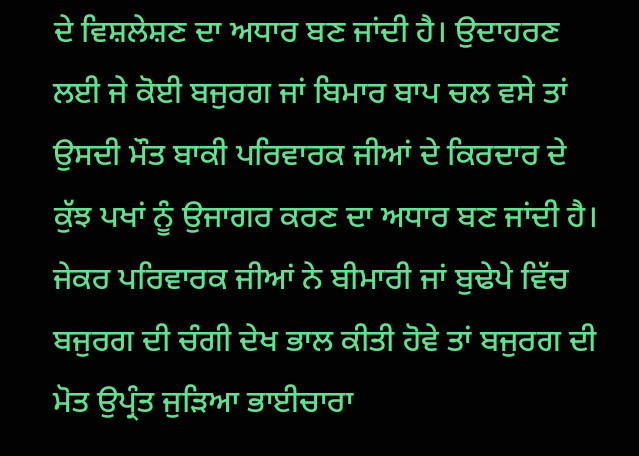ਦੇ ਵਿਸ਼ਲੇਸ਼ਣ ਦਾ ਅਧਾਰ ਬਣ ਜਾਂਦੀ ਹੈ। ਉਦਾਹਰਣ ਲਈ ਜੇ ਕੋਈ ਬਜੁਰਗ ਜਾਂ ਬਿਮਾਰ ਬਾਪ ਚਲ ਵਸੇ ਤਾਂ ਉਸਦੀ ਮੌਤ ਬਾਕੀ ਪਰਿਵਾਰਕ ਜੀਆਂ ਦੇ ਕਿਰਦਾਰ ਦੇ ਕੁੱਝ ਪਖਾਂ ਨੂੰ ਉਜਾਗਰ ਕਰਣ ਦਾ ਅਧਾਰ ਬਣ ਜਾਂਦੀ ਹੈ। ਜੇਕਰ ਪਰਿਵਾਰਕ ਜੀਆਂ ਨੇ ਬੀਮਾਰੀ ਜਾਂ ਬੁਢੇਪੇ ਵਿੱਚ ਬਜੁਰਗ ਦੀ ਚੰਗੀ ਦੇਖ ਭਾਲ ਕੀਤੀ ਹੋਵੇ ਤਾਂ ਬਜੁਰਗ ਦੀ ਮੋਤ ਉਪ੍ਰੰਤ ਜੁੜਿਆ ਭਾਈਚਾਰਾ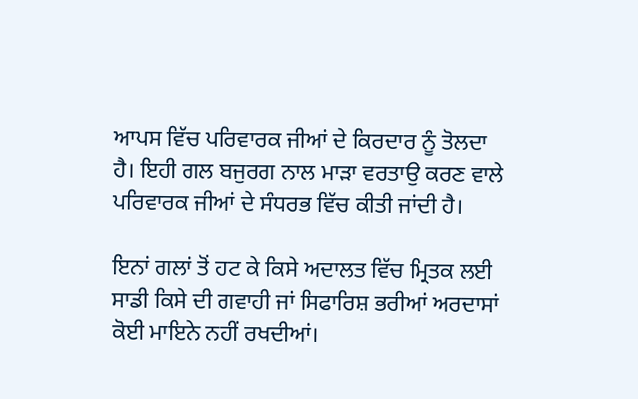ਆਪਸ ਵਿੱਚ ਪਰਿਵਾਰਕ ਜੀਆਂ ਦੇ ਕਿਰਦਾਰ ਨੂੰ ਤੋਲਦਾ ਹੈ। ਇਹੀ ਗਲ ਬਜੁਰਗ ਨਾਲ ਮਾੜਾ ਵਰਤਾਉ ਕਰਣ ਵਾਲੇ ਪਰਿਵਾਰਕ ਜੀਆਂ ਦੇ ਸੰਧਰਭ ਵਿੱਚ ਕੀਤੀ ਜਾਂਦੀ ਹੈ।

ਇਨਾਂ ਗਲਾਂ ਤੋਂ ਹਟ ਕੇ ਕਿਸੇ ਅਦਾਲਤ ਵਿੱਚ ਮ੍ਰਿਤਕ ਲਈ ਸਾਡੀ ਕਿਸੇ ਦੀ ਗਵਾਹੀ ਜਾਂ ਸਿਫਾਰਿਸ਼ ਭਰੀਆਂ ਅਰਦਾਸਾਂ ਕੋਈ ਮਾਇਨੇ ਨਹੀਂ ਰਖਦੀਆਂ।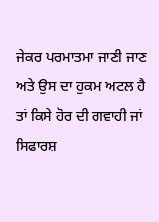ਜੇਕਰ ਪਰਮਾਤਮਾ ਜਾਣੀ ਜਾਣ ਅਤੇ ਉਸ ਦਾ ਹੁਕਮ ਅਟਲ ਹੈ ਤਾਂ ਕਿਸੇ ਹੋਰ ਦੀ ਗਵਾਹੀ ਜਾਂ ਸਿਫਾਰਸ਼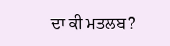ਦਾ ਕੀ ਮਤਲਬ?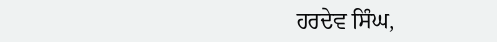ਹਰਦੇਵ ਸਿੰਘ,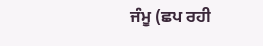ਜੰਮੂ (ਛਪ ਰਹੀ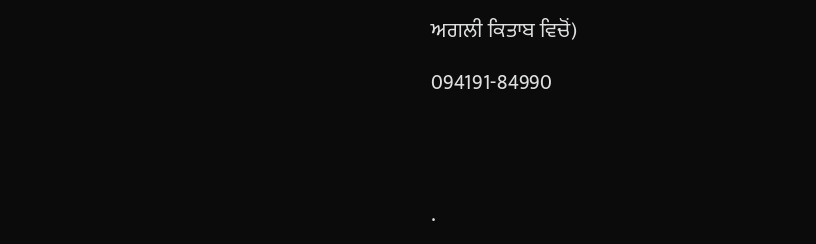ਅਗਲੀ ਕਿਤਾਬ ਵਿਚੋਂ)

094191-84990




.